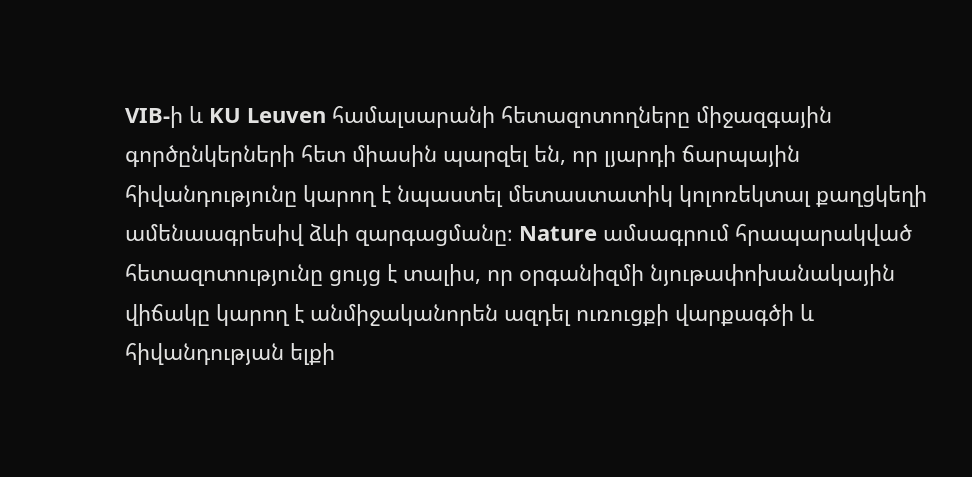VIB-ի և KU Leuven համալսարանի հետազոտողները միջազգային գործընկերների հետ միասին պարզել են, որ լյարդի ճարպային հիվանդությունը կարող է նպաստել մետաստատիկ կոլոռեկտալ քաղցկեղի ամենաագրեսիվ ձևի զարգացմանը։ Nature ամսագրում հրապարակված հետազոտությունը ցույց է տալիս, որ օրգանիզմի նյութափոխանակային վիճակը կարող է անմիջականորեն ազդել ուռուցքի վարքագծի և հիվանդության ելքի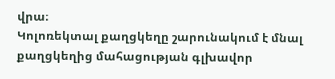վրա։
Կոլոռեկտալ քաղցկեղը շարունակում է մնալ քաղցկեղից մահացության գլխավոր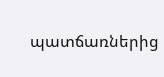պատճառներից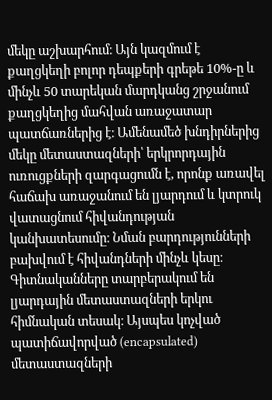մեկը աշխարհում։ Այն կազմում է քաղցկեղի բոլոր դեպքերի գրեթե 10%-ը և մինչև 50 տարեկան մարդկանց շրջանում քաղցկեղից մահվան առաջատար պատճառներից է։ Ամենամեծ խնդիրներից մեկը մետաստազների՝ երկրորդային ուռուցքների զարգացումն է, որոնք առավել հաճախ առաջանում են լյարդում և կտրուկ վատացնում հիվանդության կանխատեսումը։ Նման բարդությունների բախվում է հիվանդների մինչև կեսը։
Գիտնականները տարբերակում են լյարդային մետաստազների երկու հիմնական տեսակ։ Այսպես կոչված պատիճավորված (encapsulated) մետաստազների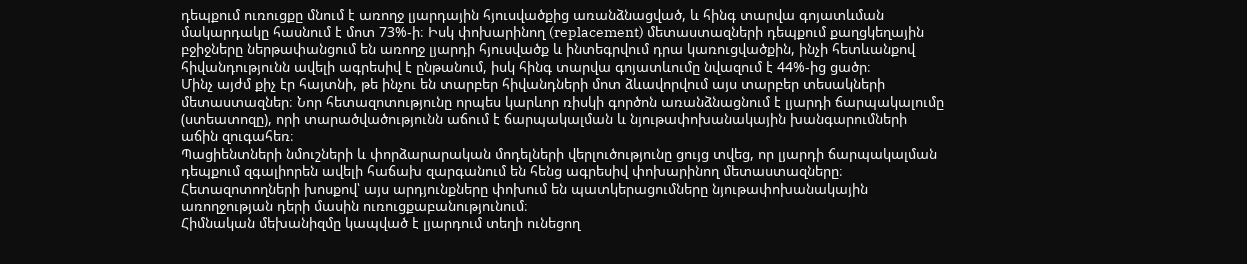դեպքում ուռուցքը մնում է առողջ լյարդային հյուսվածքից առանձնացված, և հինգ տարվա գոյատևման մակարդակը հասնում է մոտ 73%-ի։ Իսկ փոխարինող (replacement) մետաստազների դեպքում քաղցկեղային բջիջները ներթափանցում են առողջ լյարդի հյուսվածք և ինտեգրվում դրա կառուցվածքին, ինչի հետևանքով հիվանդությունն ավելի ագրեսիվ է ընթանում, իսկ հինգ տարվա գոյատևումը նվազում է 44%-ից ցածր։
Մինչ այժմ քիչ էր հայտնի, թե ինչու են տարբեր հիվանդների մոտ ձևավորվում այս տարբեր տեսակների մետաստազներ։ Նոր հետազոտությունը որպես կարևոր ռիսկի գործոն առանձնացնում է լյարդի ճարպակալումը (ստեատոզը), որի տարածվածությունն աճում է ճարպակալման և նյութափոխանակային խանգարումների աճին զուգահեռ։
Պացիենտների նմուշների և փորձարարական մոդելների վերլուծությունը ցույց տվեց, որ լյարդի ճարպակալման դեպքում զգալիորեն ավելի հաճախ զարգանում են հենց ագրեսիվ փոխարինող մետաստազները։ Հետազոտողների խոսքով՝ այս արդյունքները փոխում են պատկերացումները նյութափոխանակային առողջության դերի մասին ուռուցքաբանությունում։
Հիմնական մեխանիզմը կապված է լյարդում տեղի ունեցող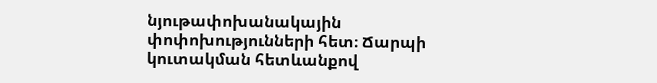նյութափոխանակային փոփոխությունների հետ։ Ճարպի կուտակման հետևանքով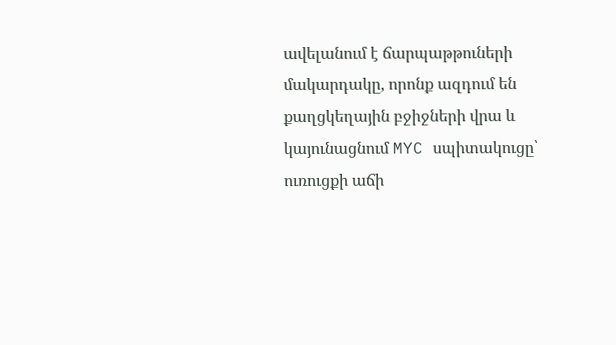ավելանում է ճարպաթթուների մակարդակը, որոնք ազդում են քաղցկեղային բջիջների վրա և կայունացնում MYC սպիտակուցը՝ ուռուցքի աճի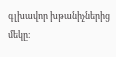գլխավոր խթանիչներից մեկը։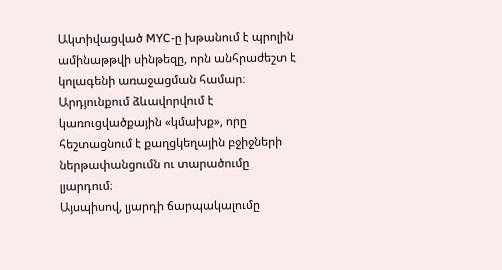Ակտիվացված MYC-ը խթանում է պրոլին ամինաթթվի սինթեզը, որն անհրաժեշտ է կոլագենի առաջացման համար։ Արդյունքում ձևավորվում է կառուցվածքային «կմախք», որը հեշտացնում է քաղցկեղային բջիջների ներթափանցումն ու տարածումը լյարդում։
Այսպիսով, լյարդի ճարպակալումը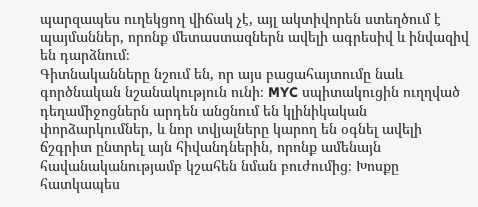պարզապես ուղեկցող վիճակ չէ, այլ ակտիվորեն ստեղծում է պայմաններ, որոնք մետաստազներն ավելի ագրեսիվ և ինվազիվ են դարձնում։
Գիտնականները նշում են, որ այս բացահայտումը նաև գործնական նշանակություն ունի։ MYC սպիտակուցին ուղղված դեղամիջոցներն արդեն անցնում են կլինիկական փորձարկումներ, և նոր տվյալները կարող են օգնել ավելի ճշգրիտ ընտրել այն հիվանդներին, որոնք ամենայն հավանականությամբ կշահեն նման բուժումից։ Խոսքը հատկապես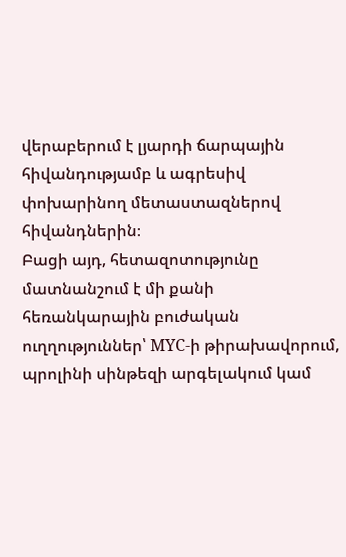վերաբերում է լյարդի ճարպային հիվանդությամբ և ագրեսիվ փոխարինող մետաստազներով հիվանդներին։
Բացի այդ, հետազոտությունը մատնանշում է մի քանի հեռանկարային բուժական ուղղություններ՝ MYC-ի թիրախավորում, պրոլինի սինթեզի արգելակում կամ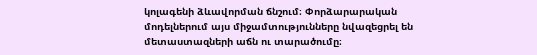կոլագենի ձևավորման ճնշում։ Փորձարարական մոդելներում այս միջամտությունները նվազեցրել են մետաստազների աճն ու տարածումը։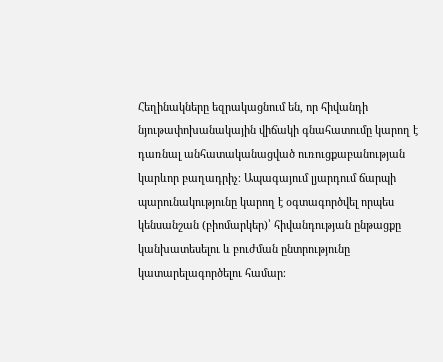Հեղինակները եզրակացնում են, որ հիվանդի նյութափոխանակային վիճակի գնահատումը կարող է դառնալ անհատականացված ուռուցքաբանության կարևոր բաղադրիչ։ Ապագայում լյարդում ճարպի պարունակությունը կարող է օգտագործվել որպես կենսանշան (բիոմարկեր)՝ հիվանդության ընթացքը կանխատեսելու և բուժման ընտրությունը կատարելագործելու համար։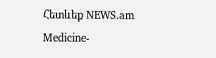Հետևեք NEWS.am Medicine-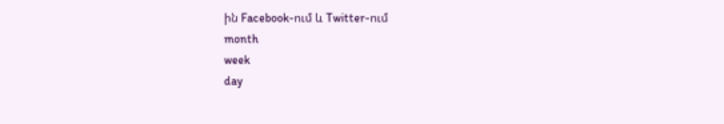ին Facebook-ում և Twitter-ում
month
week
day